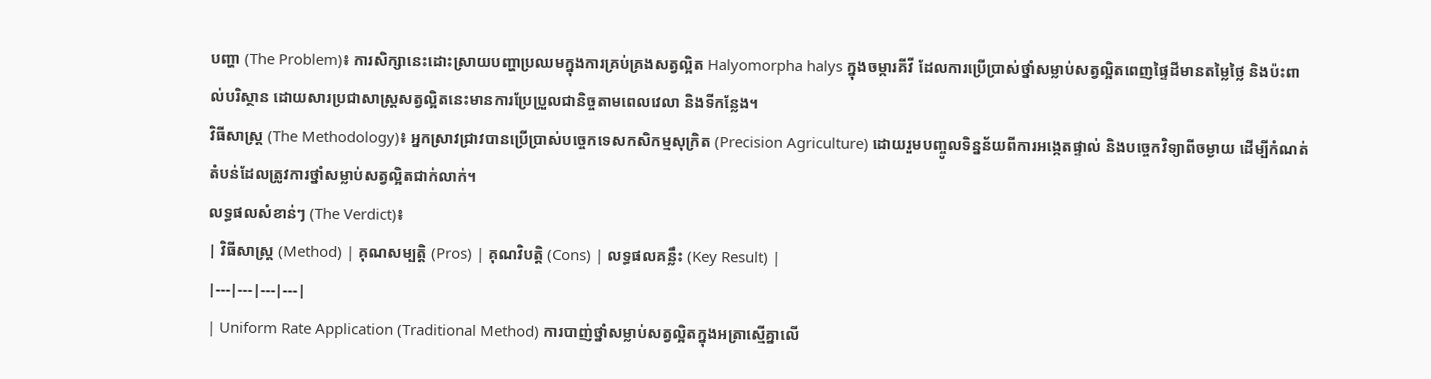បញ្ហា (The Problem)៖ ការសិក្សានេះដោះស្រាយបញ្ហាប្រឈមក្នុងការគ្រប់គ្រងសត្វល្អិត Halyomorpha halys ក្នុងចម្ការគីវី ដែលការប្រើប្រាស់ថ្នាំសម្លាប់សត្វល្អិតពេញផ្ទៃដីមានតម្លៃថ្លៃ និងប៉ះពាល់បរិស្ថាន ដោយសារប្រជាសាស្ត្រសត្វល្អិតនេះមានការប្រែប្រួលជានិច្ចតាមពេលវេលា និងទីកន្លែង។
វិធីសាស្ត្រ (The Methodology)៖ អ្នកស្រាវជ្រាវបានប្រើប្រាស់បច្ចេកទេសកសិកម្មសុក្រិត (Precision Agriculture) ដោយរួមបញ្ចូលទិន្នន័យពីការអង្កេតផ្ទាល់ និងបច្ចេកវិទ្យាពីចម្ងាយ ដើម្បីកំណត់តំបន់ដែលត្រូវការថ្នាំសម្លាប់សត្វល្អិតជាក់លាក់។
លទ្ធផលសំខាន់ៗ (The Verdict)៖
| វិធីសាស្ត្រ (Method) | គុណសម្បត្តិ (Pros) | គុណវិបត្តិ (Cons) | លទ្ធផលគន្លឹះ (Key Result) |
|---|---|---|---|
| Uniform Rate Application (Traditional Method) ការបាញ់ថ្នាំសម្លាប់សត្វល្អិតក្នុងអត្រាស្មើគ្នាលើ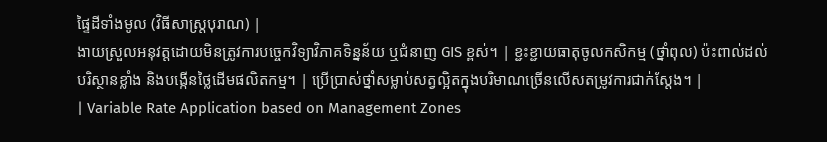ផ្ទៃដីទាំងមូល (វិធីសាស្ត្របុរាណ) |
ងាយស្រួលអនុវត្តដោយមិនត្រូវការបច្ចេកវិទ្យាវិភាគទិន្នន័យ ឬជំនាញ GIS ខ្ពស់។ | ខ្ជះខ្ជាយធាតុចូលកសិកម្ម (ថ្នាំពុល) ប៉ះពាល់ដល់បរិស្ថានខ្លាំង និងបង្កើនថ្លៃដើមផលិតកម្ម។ | ប្រើប្រាស់ថ្នាំសម្លាប់សត្វល្អិតក្នុងបរិមាណច្រើនលើសតម្រូវការជាក់ស្តែង។ |
| Variable Rate Application based on Management Zones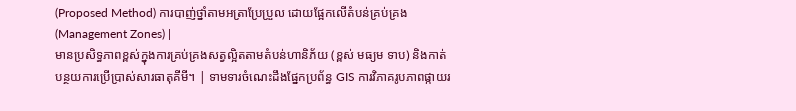(Proposed Method) ការបាញ់ថ្នាំតាមអត្រាប្រែប្រួល ដោយផ្អែកលើតំបន់គ្រប់គ្រង (Management Zones) |
មានប្រសិទ្ធភាពខ្ពស់ក្នុងការគ្រប់គ្រងសត្វល្អិតតាមតំបន់ហានិភ័យ (ខ្ពស់ មធ្យម ទាប) និងកាត់បន្ថយការប្រើប្រាស់សារធាតុគីមី។ | ទាមទារចំណេះដឹងផ្នែកប្រព័ន្ធ GIS ការវិភាគរូបភាពផ្កាយរ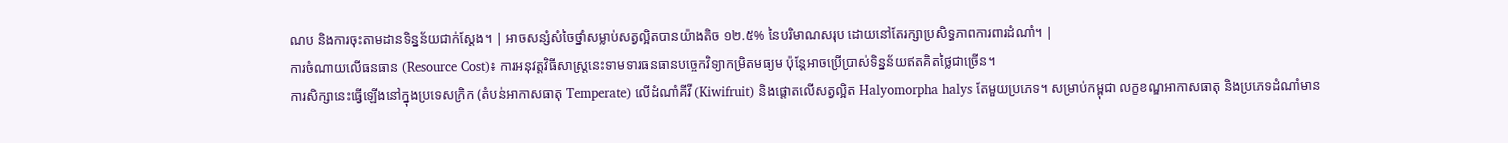ណប និងការចុះតាមដានទិន្នន័យជាក់ស្តែង។ | អាចសន្សំសំចៃថ្នាំសម្លាប់សត្វល្អិតបានយ៉ាងតិច ១២.៥% នៃបរិមាណសរុប ដោយនៅតែរក្សាប្រសិទ្ធភាពការពារដំណាំ។ |
ការចំណាយលើធនធាន (Resource Cost)៖ ការអនុវត្តវិធីសាស្ត្រនេះទាមទារធនធានបច្ចេកវិទ្យាកម្រិតមធ្យម ប៉ុន្តែអាចប្រើប្រាស់ទិន្នន័យឥតគិតថ្លៃជាច្រើន។
ការសិក្សានេះធ្វើឡើងនៅក្នុងប្រទេសក្រិក (តំបន់អាកាសធាតុ Temperate) លើដំណាំគីវី (Kiwifruit) និងផ្តោតលើសត្វល្អិត Halyomorpha halys តែមួយប្រភេទ។ សម្រាប់កម្ពុជា លក្ខខណ្ឌអាកាសធាតុ និងប្រភេទដំណាំមាន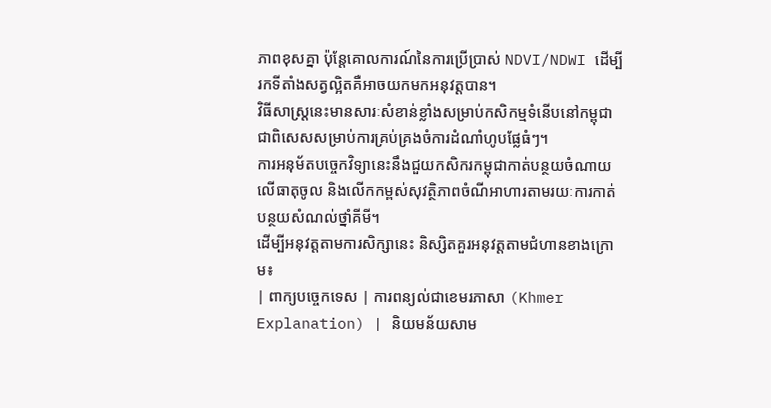ភាពខុសគ្នា ប៉ុន្តែគោលការណ៍នៃការប្រើប្រាស់ NDVI/NDWI ដើម្បីរកទីតាំងសត្វល្អិតគឺអាចយកមកអនុវត្តបាន។
វិធីសាស្ត្រនេះមានសារៈសំខាន់ខ្លាំងសម្រាប់កសិកម្មទំនើបនៅកម្ពុជា ជាពិសេសសម្រាប់ការគ្រប់គ្រងចំការដំណាំហូបផ្លែធំៗ។
ការអនុម័តបច្ចេកវិទ្យានេះនឹងជួយកសិករកម្ពុជាកាត់បន្ថយចំណាយលើធាតុចូល និងលើកកម្ពស់សុវត្ថិភាពចំណីអាហារតាមរយៈការកាត់បន្ថយសំណល់ថ្នាំគីមី។
ដើម្បីអនុវត្តតាមការសិក្សានេះ និស្សិតគួរអនុវត្តតាមជំហានខាងក្រោម៖
| ពាក្យបច្ចេកទេស | ការពន្យល់ជាខេមរភាសា (Khmer Explanation) | និយមន័យសាម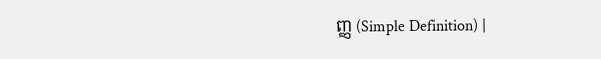ញ្ញ (Simple Definition) |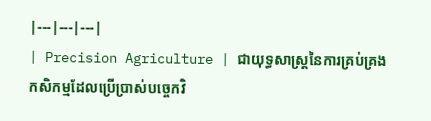|---|---|---|
| Precision Agriculture | ជាយុទ្ធសាស្ត្រនៃការគ្រប់គ្រងកសិកម្មដែលប្រើប្រាស់បច្ចេកវិ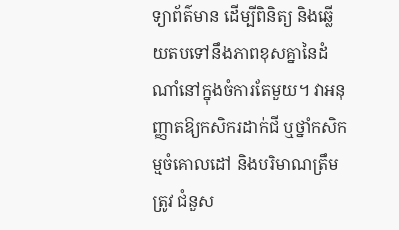ទ្យាព័ត៌មាន ដើម្បីពិនិត្យ និងឆ្លើយតបទៅនឹងភាពខុសគ្នានៃដំណាំនៅក្នុងចំការតែមួយ។ វាអនុញ្ញាតឱ្យកសិករដាក់ជី ឬថ្នាំកសិកម្មចំគោលដៅ និងបរិមាណត្រឹមត្រូវ ជំនួស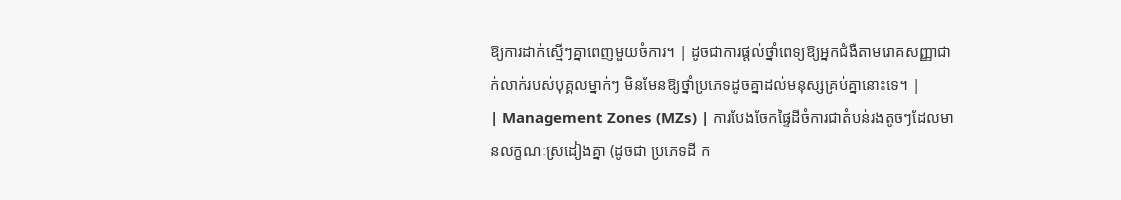ឱ្យការដាក់ស្មើៗគ្នាពេញមួយចំការ។ | ដូចជាការផ្តល់ថ្នាំពេទ្យឱ្យអ្នកជំងឺតាមរោគសញ្ញាជាក់លាក់របស់បុគ្គលម្នាក់ៗ មិនមែនឱ្យថ្នាំប្រភេទដូចគ្នាដល់មនុស្សគ្រប់គ្នានោះទេ។ |
| Management Zones (MZs) | ការបែងចែកផ្ទៃដីចំការជាតំបន់រងតូចៗដែលមានលក្ខណៈស្រដៀងគ្នា (ដូចជា ប្រភេទដី ក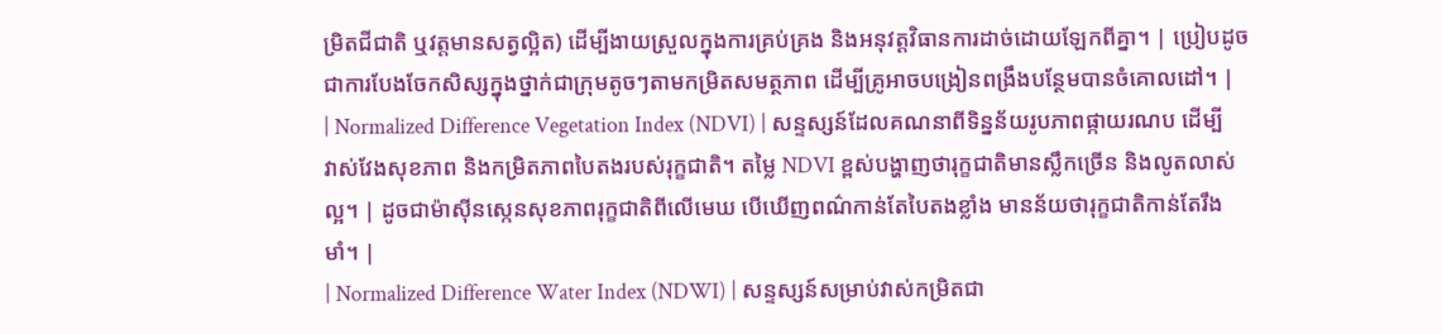ម្រិតជីជាតិ ឬវត្តមានសត្វល្អិត) ដើម្បីងាយស្រួលក្នុងការគ្រប់គ្រង និងអនុវត្តវិធានការដាច់ដោយឡែកពីគ្នា។ | ប្រៀបដូចជាការបែងចែកសិស្សក្នុងថ្នាក់ជាក្រុមតូចៗតាមកម្រិតសមត្ថភាព ដើម្បីគ្រូអាចបង្រៀនពង្រឹងបន្ថែមបានចំគោលដៅ។ |
| Normalized Difference Vegetation Index (NDVI) | សន្ទស្សន៍ដែលគណនាពីទិន្នន័យរូបភាពផ្កាយរណប ដើម្បីវាស់វែងសុខភាព និងកម្រិតភាពបៃតងរបស់រុក្ខជាតិ។ តម្លៃ NDVI ខ្ពស់បង្ហាញថារុក្ខជាតិមានស្លឹកច្រើន និងលូតលាស់ល្អ។ | ដូចជាម៉ាស៊ីនស្កេនសុខភាពរុក្ខជាតិពីលើមេឃ បើឃើញពណ៌កាន់តែបៃតងខ្លាំង មានន័យថារុក្ខជាតិកាន់តែរឹងមាំ។ |
| Normalized Difference Water Index (NDWI) | សន្ទស្សន៍សម្រាប់វាស់កម្រិតជា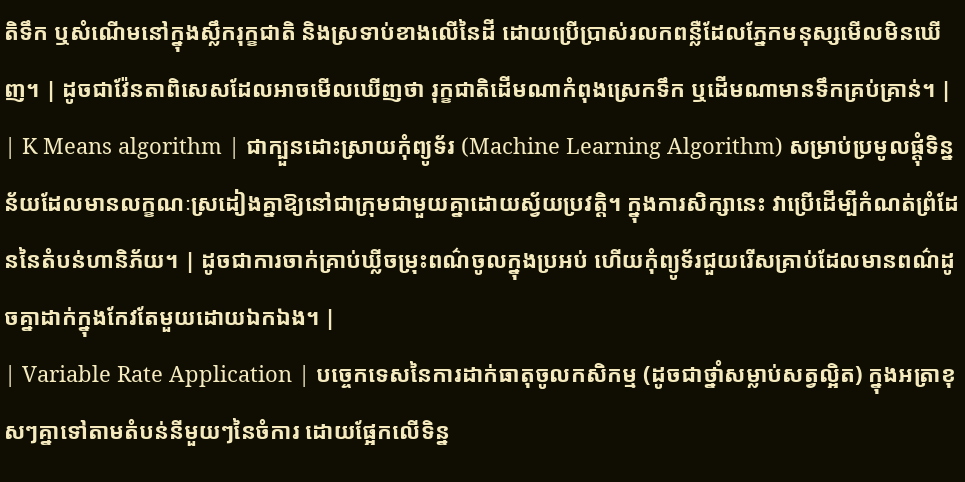តិទឹក ឬសំណើមនៅក្នុងស្លឹករុក្ខជាតិ និងស្រទាប់ខាងលើនៃដី ដោយប្រើប្រាស់រលកពន្លឺដែលភ្នែកមនុស្សមើលមិនឃើញ។ | ដូចជាវ៉ែនតាពិសេសដែលអាចមើលឃើញថា រុក្ខជាតិដើមណាកំពុងស្រេកទឹក ឬដើមណាមានទឹកគ្រប់គ្រាន់។ |
| K Means algorithm | ជាក្បួនដោះស្រាយកុំព្យូទ័រ (Machine Learning Algorithm) សម្រាប់ប្រមូលផ្តុំទិន្នន័យដែលមានលក្ខណៈស្រដៀងគ្នាឱ្យនៅជាក្រុមជាមួយគ្នាដោយស្វ័យប្រវត្តិ។ ក្នុងការសិក្សានេះ វាប្រើដើម្បីកំណត់ព្រំដែននៃតំបន់ហានិភ័យ។ | ដូចជាការចាក់គ្រាប់ឃ្លីចម្រុះពណ៌ចូលក្នុងប្រអប់ ហើយកុំព្យូទ័រជួយរើសគ្រាប់ដែលមានពណ៌ដូចគ្នាដាក់ក្នុងកែវតែមួយដោយឯកឯង។ |
| Variable Rate Application | បច្ចេកទេសនៃការដាក់ធាតុចូលកសិកម្ម (ដូចជាថ្នាំសម្លាប់សត្វល្អិត) ក្នុងអត្រាខុសៗគ្នាទៅតាមតំបន់នីមួយៗនៃចំការ ដោយផ្អែកលើទិន្ន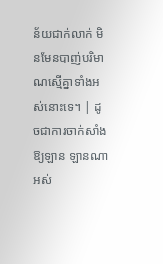ន័យជាក់លាក់ មិនមែនបាញ់បរិមាណស្មើគ្នាទាំងអស់នោះទេ។ | ដូចជាការចាក់សាំងឱ្យឡាន ឡានណាអស់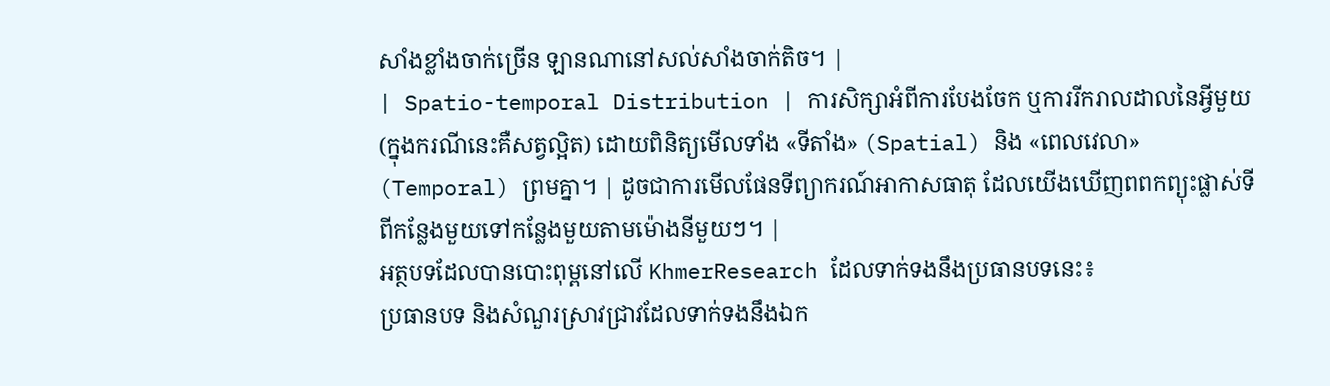សាំងខ្លាំងចាក់ច្រើន ឡានណានៅសល់សាំងចាក់តិច។ |
| Spatio-temporal Distribution | ការសិក្សាអំពីការបែងចែក ឬការរីករាលដាលនៃអ្វីមួយ (ក្នុងករណីនេះគឺសត្វល្អិត) ដោយពិនិត្យមើលទាំង «ទីតាំង» (Spatial) និង «ពេលវេលា» (Temporal) ព្រមគ្នា។ | ដូចជាការមើលផែនទីព្យាករណ៍អាកាសធាតុ ដែលយើងឃើញពពកព្យុះផ្លាស់ទីពីកន្លែងមួយទៅកន្លែងមួយតាមម៉ោងនីមួយៗ។ |
អត្ថបទដែលបានបោះពុម្ពនៅលើ KhmerResearch ដែលទាក់ទងនឹងប្រធានបទនេះ៖
ប្រធានបទ និងសំណួរស្រាវជ្រាវដែលទាក់ទងនឹងឯក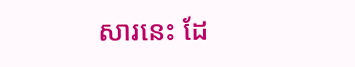សារនេះ ដែ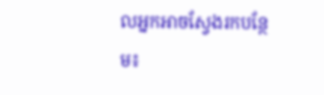លអ្នកអាចស្វែងរកបន្ថែម៖